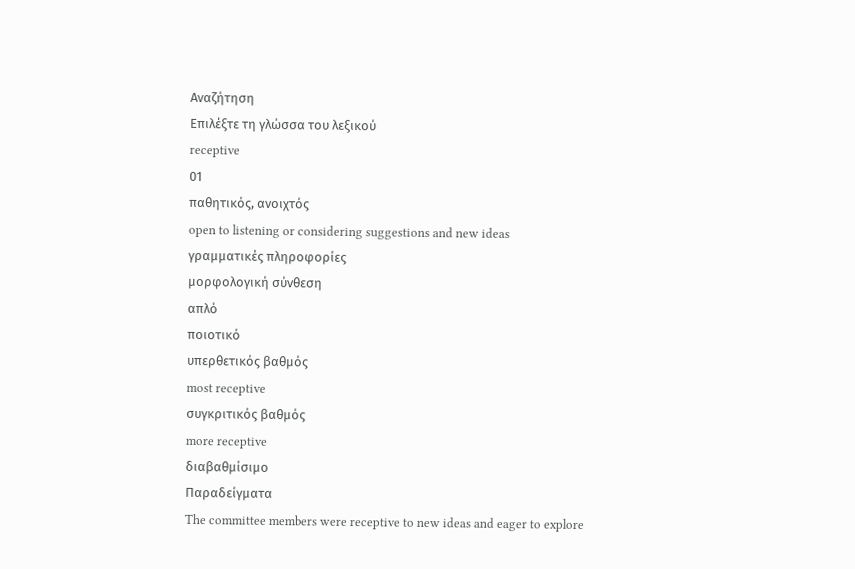Αναζήτηση
Επιλέξτε τη γλώσσα του λεξικού
receptive
01
παθητικός, ανοιχτός
open to listening or considering suggestions and new ideas
γραμματικές πληροφορίες
μορφολογική σύνθεση
απλό
ποιοτικό
υπερθετικός βαθμός
most receptive
συγκριτικός βαθμός
more receptive
διαβαθμίσιμο
Παραδείγματα
The committee members were receptive to new ideas and eager to explore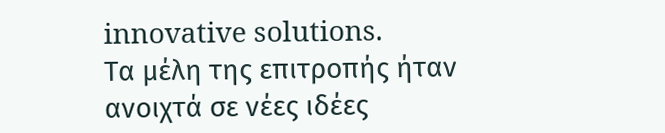innovative solutions.
Τα μέλη της επιτροπής ήταν ανοιχτά σε νέες ιδέες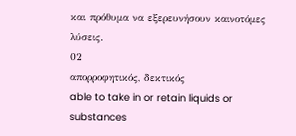και πρόθυμα να εξερευνήσουν καινοτόμες λύσεις.
02
απορροφητικός, δεκτικός
able to take in or retain liquids or substances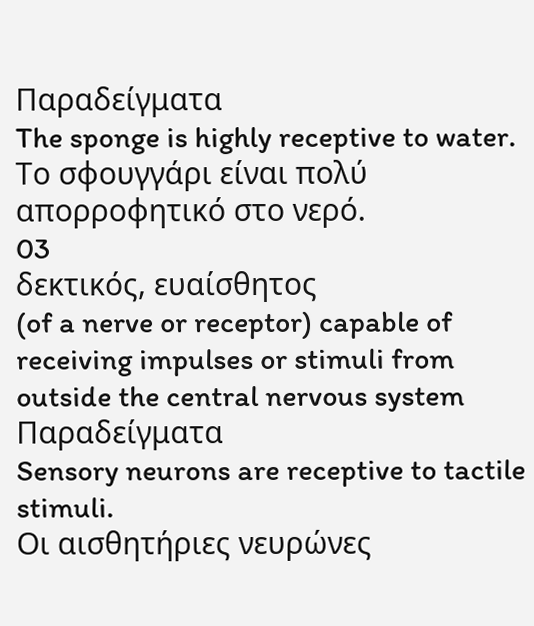Παραδείγματα
The sponge is highly receptive to water.
Το σφουγγάρι είναι πολύ απορροφητικό στο νερό.
03
δεκτικός, ευαίσθητος
(of a nerve or receptor) capable of receiving impulses or stimuli from outside the central nervous system
Παραδείγματα
Sensory neurons are receptive to tactile stimuli.
Οι αισθητήριες νευρώνες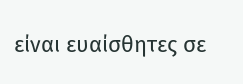είναι ευαίσθητες σε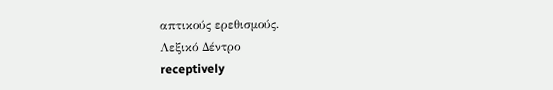απτικούς ερεθισμούς.
Λεξικό Δέντρο
receptively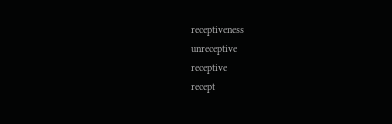receptiveness
unreceptive
receptive
recept